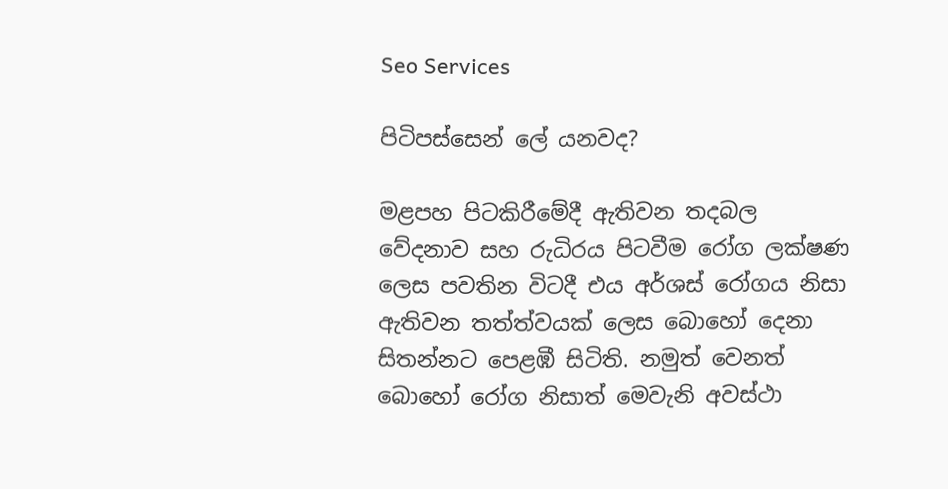Seo Services

පිටිපස්සෙන් ලේ යනවද?

මළපහ පිටකිරීමේදී ඇතිවන තදබල වේදනාව සහ රුධිරය පිටවීම රෝග ලක්ෂණ ලෙස පවතින විටදී එය අර්ශස් රෝගය නිසා ඇතිවන තත්ත්වයක් ලෙස බොහෝ දෙනා සිතන්නට පෙළඹී සිටිති. නමුත් වෙනත් බොහෝ රෝග නිසාත් මෙවැනි අවස්ථා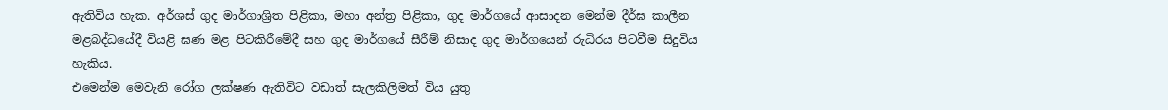ඇතිවිය හැක. අර්ශස් ගුද මාර්ගාශ්‍රිත පිළිකා, මහා අන්ත්‍ර පිළිකා, ගුද මාර්ගයේ ආසාදන මෙන්ම දීර්ඝ කාලීන මළබද්ධයේදී වියළි ඝණ මළ පිටකිරීමේදී සහ ගුද මාර්ගයේ සීරීම් නිසාද ගුද මාර්ගයෙන් රුධිරය පිටවීම සිදුවිය හැකිය.
එමෙන්ම මෙවැනි රෝග ලක්ෂණ ඇතිවිට වඩාත් සැලකිලිමත් විය යුතු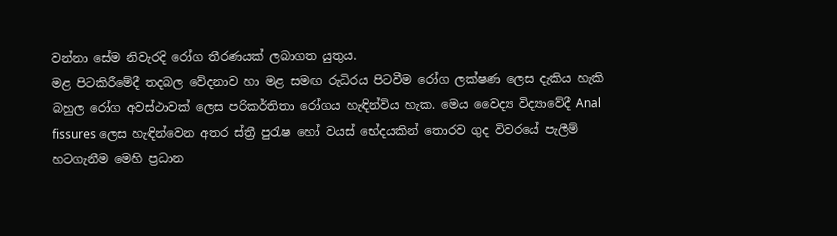වන්නා සේම නිවැරදි රෝග තීරණයක් ලබාගත යුතුය.
මළ පිටකිරීමේදී තදබල වේදනාව හා මළ සමඟ රුධිරය පිටවීම රෝග ලක්ෂණ ලෙස දැකිය හැකි බහුල රෝග අවස්ථාවක් ලෙස පරිකර්තිතා රෝගය හැඳින්විය හැක. මෙය වෛද්‍ය විද්‍යාවේදී Anal fissures ලෙස හැඳින්වෙන අතර ස්ත්‍රී පුරැෂ හෝ වයස් භේදයකින් තොරව ගුද විවරයේ පැලීම් හටගැනීම මෙහි ප්‍රධාන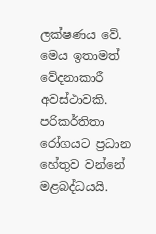ලක්ෂණය වේ. මෙය ඉතාමත් වේදනාකාරී අවස්ථාවකි.
පරිකර්තිතා රෝගයට ප්‍රධාන හේතුව වන්නේ මළබද්ධයයි.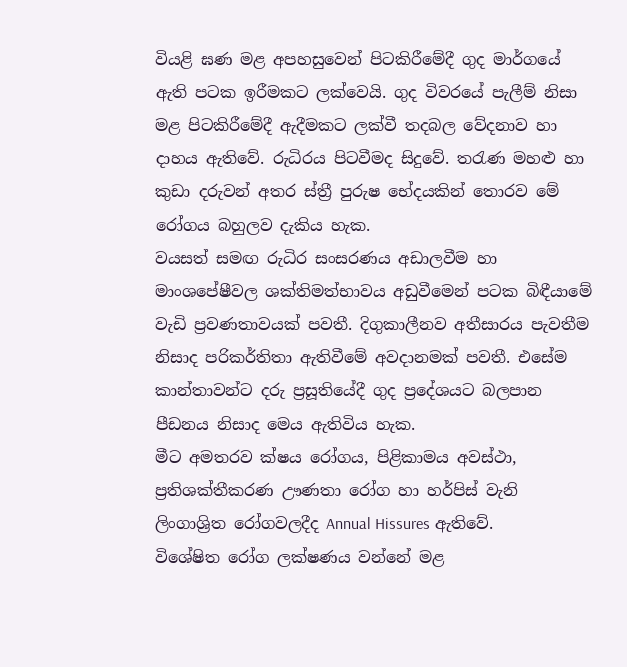වියළි ඝණ මළ අපහසුවෙන් පිටකිරීමේදී ගුද මාර්ගයේ ඇති පටක ඉරීමකට ලක්වෙයි. ගුද විවරයේ පැලීම් නිසා මළ පිටකිරීමේදී ඇදීමකට ලක්වී තදබල වේදනාව හා දාහය ඇතිවේ. රුධිරය පිටවීමද සිදුවේ. තරැණ මහළු හා කුඩා දරුවන් අතර ස්ත්‍රී පුරුෂ භේදයකින් තොරව මේ රෝගය බහුලව දැකිය හැක.
වයසත් සමඟ රුධිර සංසරණය අඩාලවීම හා මාංශපේෂීවල ශක්තිමත්භාවය අඩුවීමෙන් පටක බිඳීයාමේ වැඩි ප්‍රවණතාවයක් පවතී. දිගුකාලීනව අතීසාරය පැවතීම නිසාද පරිකර්තිතා ඇතිවීමේ අවදානමක් පවතී. එසේම කාන්තාවන්ට දරු ප්‍රසූතියේදී ගුද ප්‍රදේශයට බලපාන පීඩනය නිසාද මෙය ඇතිවිය හැක.
මීට අමතරව ක්ෂය රෝගය, පිළිකාමය අවස්ථා, ප්‍රතිශක්තීකරණ ඌණතා රෝග හා හර්පිස් වැනි ලිංගාශ්‍රිත රෝගවලදීද Annual Hissures ඇතිවේ.
විශේෂිත රෝග ලක්ෂණය වන්නේ මළ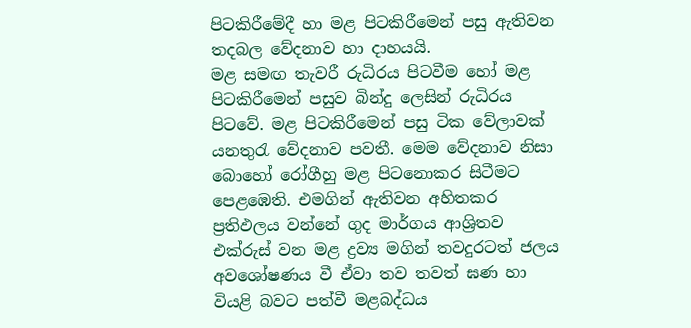පිටකිරීමේදී හා මළ පිටකිරීමෙන් පසු ඇතිවන තදබල වේදනාව හා දාහයයි.
මළ සමඟ තැවරී රුධිරය පිටවීම හෝ මළ පිටකිරීමෙන් පසුව බින්දු ලෙසින් රුධිරය පිටවේ. මළ පිටකිරීමෙන් පසු ටික වේලාවක් යනතුරැ වේදනාව පවතී. මෙම වේදනාව නිසා බොහෝ රෝගීහු මළ පිටනොකර සිටීමට පෙළඹෙති. එමගින් ඇතිවන අහිතකර ප්‍රතිඵලය වන්නේ ගුද මාර්ගය ආශ්‍රිතව එක්රුස් වන මළ ද්‍රව්‍ය මගින් තවදුරටත් ජලය අවශෝෂණය වී ඒවා තව තවත් ඝණ හා වියළි බවට පත්වී මළබද්ධය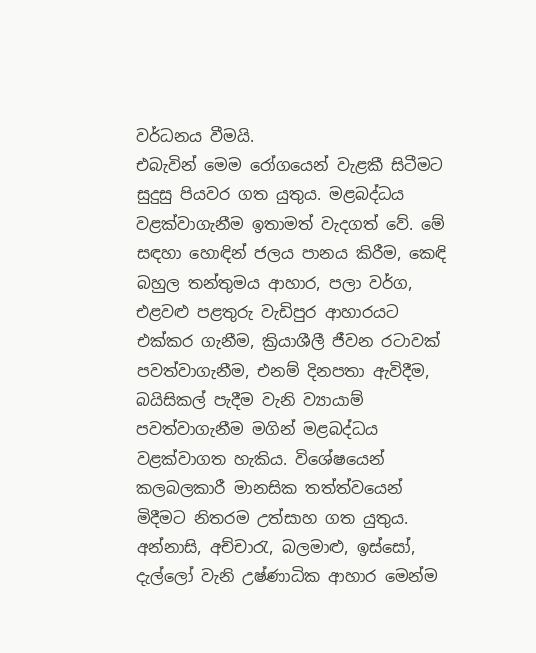වර්ධනය වීමයි.
එබැවින් මෙම රෝගයෙන් වැළකී සිටීමට සුදුසු පියවර ගත යුතුය. මළබද්ධය වළක්වාගැනීම ඉතාමත් වැදගත් වේ. මේ සඳහා හොඳින් ජලය පානය කිරීම, කෙඳි බහුල තන්තුමය ආහාර, පලා වර්ග, එළවළු පළතුරු වැඩිපුර ආහාරයට එක්කර ගැනීම, ක්‍රියාශීලී ජීවන රටාවක් පවත්වාගැනීම, එනම් දිනපතා ඇවිදීම, බයිසිකල් පැදීම වැනි ව්‍යායාම් පවත්වාගැනීම මගින් මළබද්ධය වළක්වාගත හැකිය. විශේෂයෙන් කලබලකාරී මානසික තත්ත්වයෙන් මිදීමට නිතරම උත්සාහ ගත යුතුය. අන්නාසි, අච්චාරැ, බලමාළු, ඉස්සෝ, දැල්ලෝ වැනි උෂ්ණාධික ආහාර මෙන්ම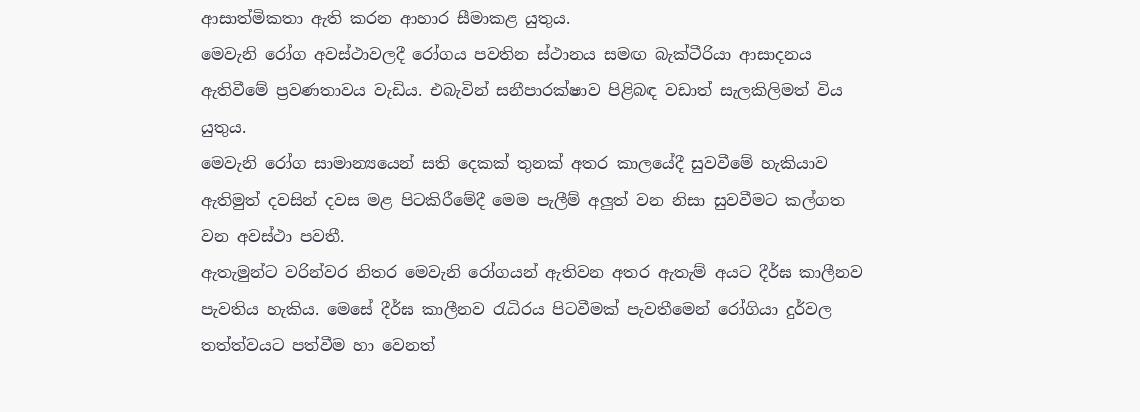ආසාත්මිකතා ඇති කරන ආහාර සීමාකළ යුතුය.
මෙවැනි රෝග අවස්ථාවලදී රෝගය පවතින ස්ථානය සමඟ බැක්ටීරියා ආසාදනය ඇතිවීමේ ප්‍රවණතාවය වැඩිය. එබැවින් සනීපාරක්ෂාව පිළිබඳ වඩාත් සැලකිලිමත් විය යුතුය.
මෙවැනි රෝග සාමාන්‍යයෙන් සති දෙකක් තුනක් අතර කාලයේදී සුවවීමේ හැකියාව ඇතිමුත් දවසින් දවස මළ පිටකිරීමේදී මෙම පැලීම් අලුත් වන නිසා සුවවීමට කල්ගත වන අවස්ථා පවතී.
ඇතැමුන්ට වරින්වර නිතර මෙවැනි රෝගයන් ඇතිවන අතර ඇතැම් අයට දීර්ඝ කාලීනව පැවතිය හැකිය. මෙසේ දීර්ඝ කාලීනව රැධිරය පිටවීමක් පැවතීමෙන් රෝගියා දුර්වල තත්ත්වයට පත්වීම හා වෙනත්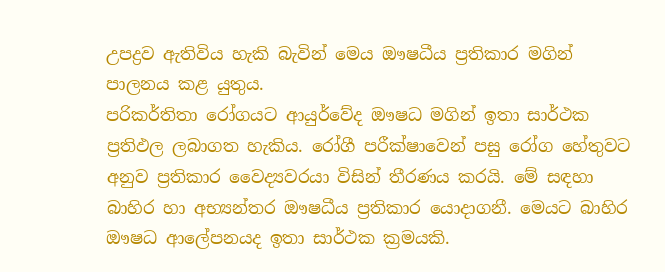උපද්‍රව ඇතිවිය හැකි බැවින් මෙය ඖෂධීය ප්‍රතිකාර මගින් පාලනය කළ යුතුය.
පරිකර්තිතා රෝගයට ආයුර්වේද ඖෂධ මගින් ඉතා සාර්ථක ප්‍රතිඵල ලබාගත හැකිය. රෝගී පරීක්ෂාවෙන් පසු රෝග හේතුවට අනුව ප්‍රතිකාර වෛද්‍යවරයා විසින් තීරණය කරයි. මේ සඳහා බාහිර හා අභ්‍යන්තර ඖෂධීය ප්‍රතිකාර යොදාගනී. මෙයට බාහිර ඖෂධ ආලේපනයද ඉතා සාර්ථක ක්‍රමයකි.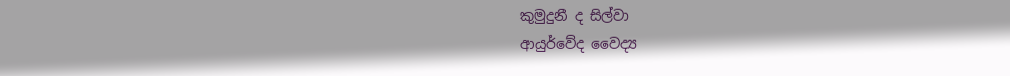කුමුදුනී ද සිල්වා
ආයුර්වේද වෛද්‍ය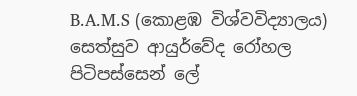B.A.M.S (කොළඹ විශ්වවිද්‍යාලය)
සෙත්සුව ආයුර්වේද රෝහල
පිටිපස්සෙන් ලේ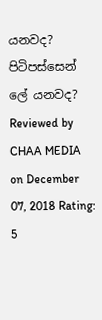යනවද?  පිටිපස්සෙන් ලේ යනවද? Reviewed by CHAA MEDIA on December 07, 2018 Rating: 5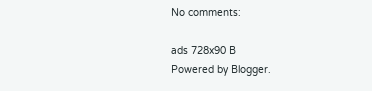No comments:

ads 728x90 B
Powered by Blogger.